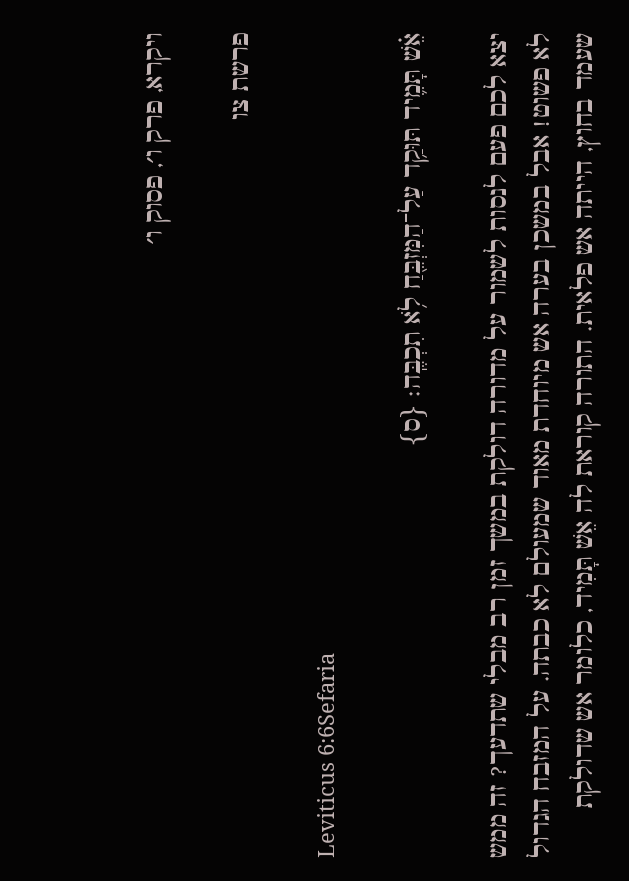ויקרא, פרק ו׳, פסוק ו׳

פרשת צו

Leviticus 6:6Sefaria

אֵ֗שׁ תָּמִ֛יד תּוּקַ֥ד עַל־הַמִּזְבֵּ֖חַ לֹ֥א תִכְבֶּֽה׃ {ס}

יצא לכם פעם לנסות לשמור על מדורה דולקת במשך זמן רב מבלי שתדעך? זה ממש לא פשוט! אבל במשכן בערה אש מיוחדת מאוד שמעולם לא כבתה. על המזבח הגדול שעמד בחוץ, הייתה אש פלאית. התורה קוראת לה אֵשׁ תָּמִיד, כלומר אש שדולקת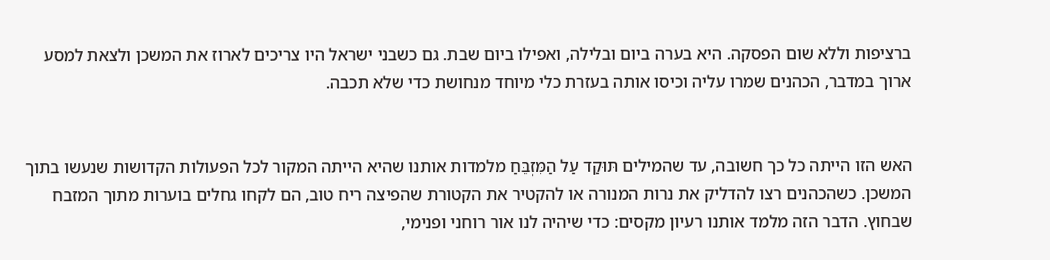ברציפות וללא שום הפסקה. היא בערה ביום ובלילה, ואפילו ביום שבת. גם כשבני ישראל היו צריכים לארוז את המשכן ולצאת למסע ארוך במדבר, הכהנים שמרו עליה וכיסו אותה בעזרת כלי מיוחד מנחושת כדי שלא תכבה.


האש הזו הייתה כל כך חשובה, עד שהמילים תּוּקַד עַל הַמִּזְבֵּחַ מלמדות אותנו שהיא הייתה המקור לכל הפעולות הקדושות שנעשו בתוך המשכן. כשהכהנים רצו להדליק את נרות המנורה או להקטיר את הקטורת שהפיצה ריח טוב, הם לקחו גחלים בוערות מתוך המזבח שבחוץ. הדבר הזה מלמד אותנו רעיון מקסים: כדי שיהיה לנו אור רוחני ופנימי,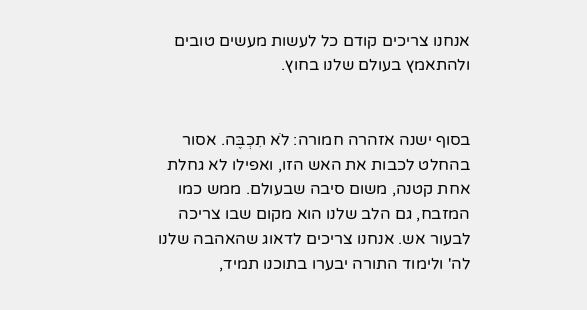אנחנו צריכים קודם כל לעשות מעשים טובים ולהתאמץ בעולם שלנו בחוץ.


בסוף ישנה אזהרה חמורה: לֹא תִכְבֶּה. אסור בהחלט לכבות את האש הזו, ואפילו לא גחלת אחת קטנה, משום סיבה שבעולם. ממש כמו המזבח, גם הלב שלנו הוא מקום שבו צריכה לבעור אש. אנחנו צריכים לדאוג שהאהבה שלנו לה' ולימוד התורה יבערו בתוכנו תמיד,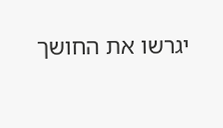יגרשו את החושך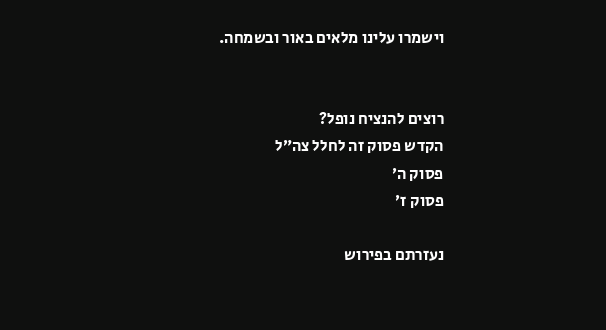וישמרו עלינו מלאים באור ובשמחה.


רוצים להנציח נופל?
הקדש פסוק זה לחלל צה״ל
פסוק ה׳
פסוק ז׳

נעזרתם בפירוש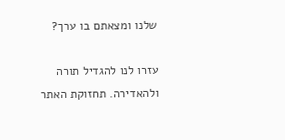שלנו ומצאתם בו ערך?

עזרו לנו להגדיל תורה ולהאדירה. תחזוקת האתר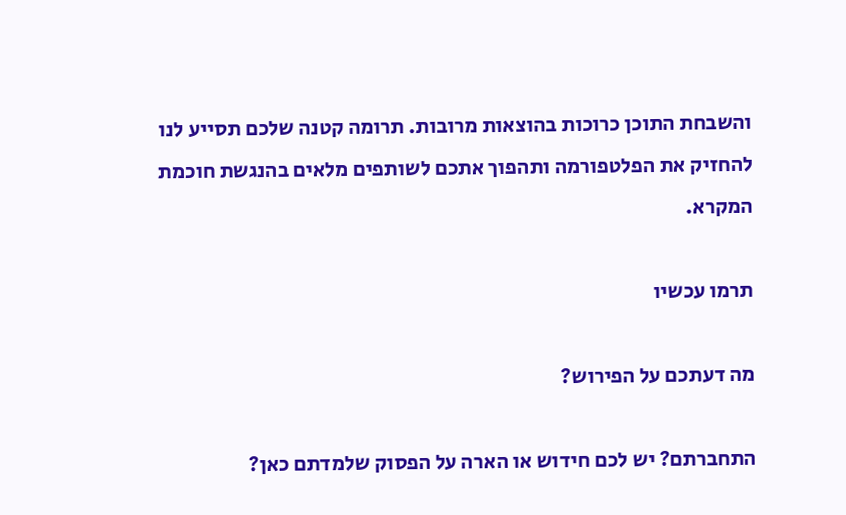והשבחת התוכן כרוכות בהוצאות מרובות. תרומה קטנה שלכם תסייע לנו להחזיק את הפלטפורמה ותהפוך אתכם לשותפים מלאים בהנגשת חוכמת המקרא.

תרמו עכשיו

מה דעתכם על הפירוש?

התחברתם? יש לכם חידוש או הארה על הפסוק שלמדתם כאן?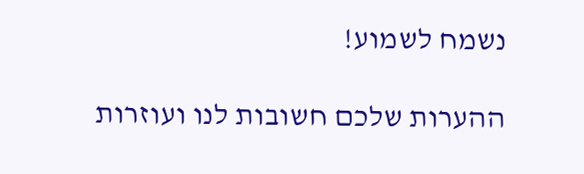נשמח לשמוע!

ההערות שלכם חשובות לנו ועוזרות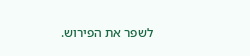לשפר את הפירוש.